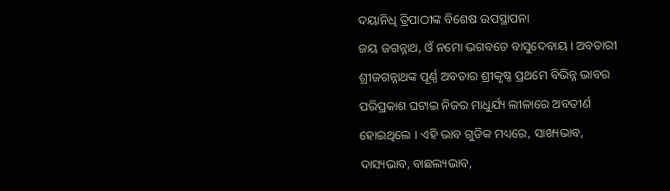ଦୟାନିଧି ତ୍ରିପାଠୀଙ୍କ ବିଶେଷ ଉପସ୍ଥାପନା
ଜୟ ଜଗନ୍ନାଥ, ଓଁ ନମୋ ଭଗବତେ ବାସୁଦେବାୟ । ଅବତାରୀ ଶ୍ରୀଜଗନ୍ନାଥଙ୍କ ପୂର୍ଣ୍ଣ ଅବତାର ଶ୍ରୀକୃଷ୍ଣ ପ୍ରଥମେ ବିଭିନ୍ନ ଭାବର ପରିପ୍ରକାଶ ଘଟାଇ ନିଜର ମାଧୁର୍ଯ୍ୟ ଲୀଳାରେ ଅବତୀର୍ଣ ହୋଇଥିଲେ । ଏହି ଭାବ ଗୁଡିକ ମଧ୍ୟରେ, ସାଖ୍ୟଭାବ, ଦାସ୍ୟଭାବ, ବାଛଲ୍ୟଭାବ,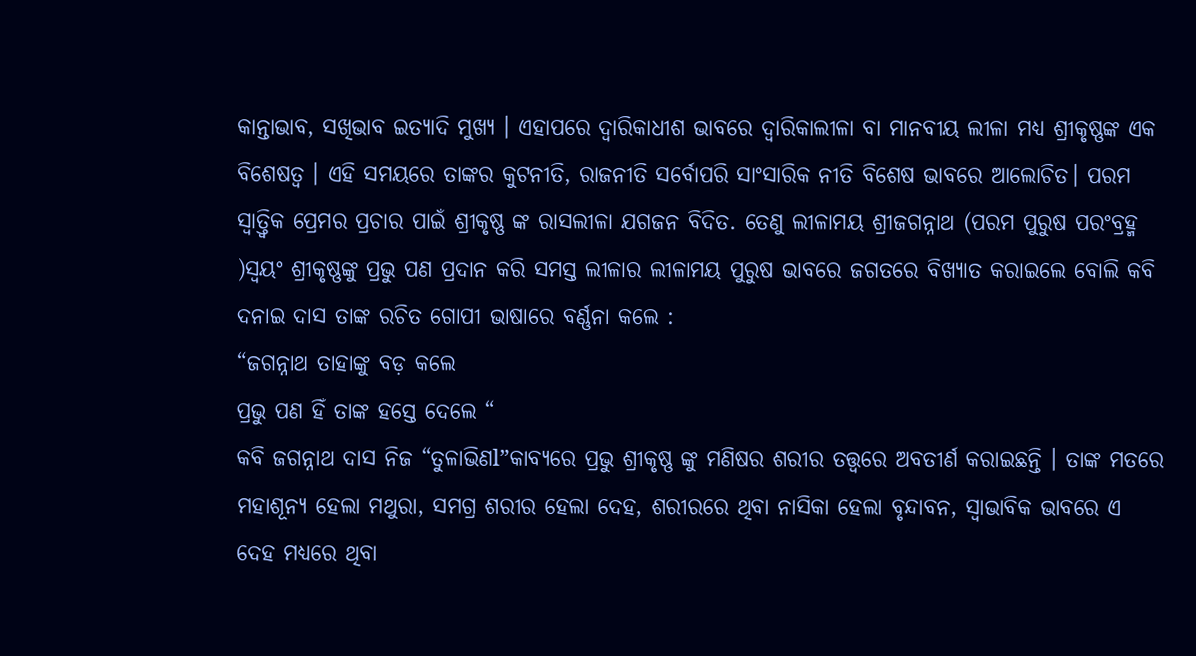କାନ୍ତାଭାବ, ସଖିଭାବ ଇତ୍ୟାଦି ମୁଖ୍ୟ । ଏହାପରେ ଦ୍ୱାରିକାଧୀଶ ଭାବରେ ଦ୍ୱାରିକାଲୀଳା ବା ମାନବୀୟ ଲୀଳା ମଧ୍ୟ ଶ୍ରୀକୃଷ୍ଣଙ୍କ ଏକ ବିଶେଷତ୍ୱ । ଏହି ସମୟରେ ତାଙ୍କର କୁଟନୀତି, ରାଜନୀତି ସର୍ବୋପରି ସାଂସାରିକ ନୀତି ବିଶେଷ ଭାବରେ ଆଲୋଚିତ। ପରମ ସ୍ୱାତ୍ତ୍ଵିକ ପ୍ରେମର ପ୍ରଚାର ପାଇଁ ଶ୍ରୀକୃଷ୍ଣ ଙ୍କ ରାସଲୀଳା ଯଗଜନ ବିଦିତ. ତେଣୁ ଲୀଳାମୟ ଶ୍ରୀଜଗନ୍ନାଥ (ପରମ ପୁରୁଷ ପରଂବ୍ରହ୍ମ )ସ୍ୱୟଂ ଶ୍ରୀକୃଷ୍ଣଙ୍କୁ ପ୍ରଭୁ ପଣ ପ୍ରଦାନ କରି ସମସ୍ତ ଲୀଳାର ଲୀଳାମୟ ପୁରୁଷ ଭାବରେ ଜଗତରେ ବିଖ୍ୟାତ କରାଇଲେ ବୋଲି କବି ଦନାଇ ଦାସ ତାଙ୍କ ରଚିତ ଗୋପୀ ଭାଷାରେ ବର୍ଣ୍ଣନା କଲେ :
“ଜଗନ୍ନାଥ ତାହାଙ୍କୁ ବଡ଼ କଲେ
ପ୍ରଭୁ ପଣ ହିଁ ତାଙ୍କ ହସ୍ତେ ଦେଲେ “
କବି ଜଗନ୍ନାଥ ଦାସ ନିଜ “ତୁଳାଭିଣl”କାବ୍ୟରେ ପ୍ରଭୁ ଶ୍ରୀକୃଷ୍ଣ ଙ୍କୁ ମଣିଷର ଶରୀର ତତ୍ତ୍ୱରେ ଅବତୀର୍ଣ କରାଇଛନ୍ତି । ତାଙ୍କ ମତରେ ମହାଶୂନ୍ୟ ହେଲା ମଥୁରା, ସମଗ୍ର ଶରୀର ହେଲା ଦେହ, ଶରୀରରେ ଥିବା ନାସିକା ହେଲା ବୃନ୍ଦାବନ, ସ୍ୱାଭାବିକ ଭାବରେ ଏ ଦେହ ମଧ୍ୟରେ ଥିବା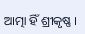ଆତ୍ମା ହିଁ ଶ୍ରୀକୃଷ୍ଣ ।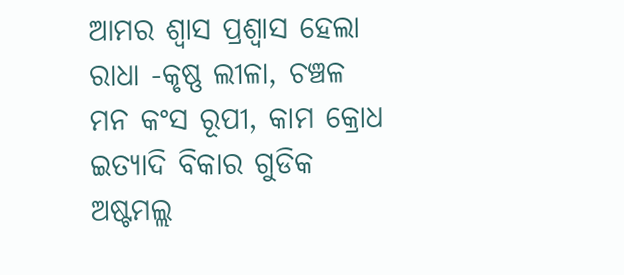ଆମର ଶ୍ୱାସ ପ୍ରଶ୍ୱାସ ହେଲା ରାଧା -କୃଷ୍ଣ ଲୀଳା, ଚଞ୍ଚଳ ମନ କଂସ ରୂପୀ, କାମ କ୍ରୋଧ ଇତ୍ୟାଦି ବିକାର ଗୁଡିକ ଅଷ୍ଟମଲ୍ଲ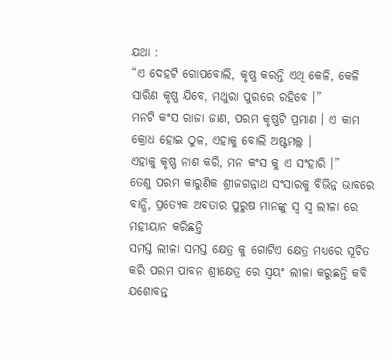ଯଥା :
“ଏ ଦେହଟି ଗୋପବୋଲି, କୃଷ୍ଣ କରନ୍ତି ଏଥି କେଳି, କେଳି ସାରିଣ କୃଷ୍ଣ ଯିବେ, ମଥୁରା ପୁରରେ ରହିବେ ।”
ମନଟି କଂସ ରାଜା ଜାଣ, ପରମ କୃଷ୍ଣଟି ପ୍ରମାଣ । ଏ କାମ କ୍ରୋଧ ହୋଇ ଠୁଳ, ଏହାକୁ ବୋଲି ଅଷ୍ଟମଲ୍ଲ ।
ଏହାକୁ କୃଷ୍ଣ ନାଶ କରି, ମନ କଂସ କୁ ଏ ସଂହାରି ।”
ତେଣୁ ପରମ କାରୁଣିକ ଶ୍ରୀଜଗନ୍ନାଥ ସଂସାରକୁ ବିଭିନ୍ନ ଭାବରେ ବାନ୍ଧି, ପ୍ରତ୍ୟେକ ଅବତାର ପୁରୁଷ ମାନଙ୍କୁ ସ୍ୱ ସ୍ୱ ଲୀଳା ରେ ମହୀୟାନ କରିଛନ୍ତି
ସମସ୍ତ ଲୀଳା ସମସ୍ତ କ୍ଷେତ୍ର କୁ ଗୋଟିଏ କ୍ଷେତ୍ର ମଧ୍ୟରେ ସୂଚିତ କରି ପରମ ପାବନ ଶ୍ରୀକ୍ଷେତ୍ର ରେ ସ୍ୱୟଂ ଲୀଳା କରୁଛନ୍ତି କବି ଯଶୋବନ୍ତ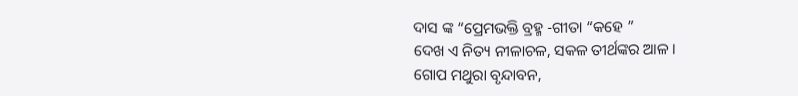ଦାସ ଙ୍କ “ପ୍ରେମଭକ୍ତି ବ୍ରହ୍ମ -ଗୀତା “କହେ ”
ଦେଖ ଏ ନିତ୍ୟ ନୀଳାଚଳ, ସକଳ ତୀର୍ଥଙ୍କର ଆଳ ।
ଗୋପ ମଥୁରା ବୃନ୍ଦାବନ,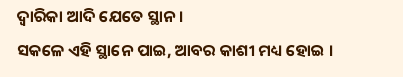ଦ୍ୱାରିକା ଆଦି ଯେତେ ସ୍ଥାନ ।
ସକଳେ ଏହି ସ୍ଥାନେ ପାଇ, ଆବର କାଶୀ ମଧ୍ୟ ହୋଇ ।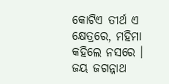କୋଟିଏ ତୀର୍ଥ ଏ କ୍ଷେତ୍ରରେ, ମହିମା କହିଲେ ନସରେ ।
ଜୟ ଜଗନ୍ନାଥ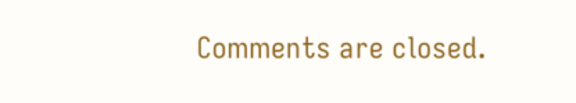Comments are closed.